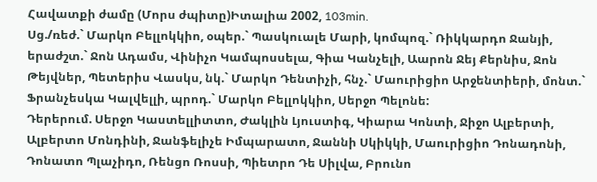Հավատքի ժամը (Մորս ժպիտը)Իտալիա 2002, 103min.
Սց./ռեժ.` Մարկո Բելլոկկիո, օպեր.` Պասկուալե Մարի, կոմպոզ.` Ռիկկարդո Ջանյի, երաժշտ.` Ջոն Ադամս, Վինիչո Կամպոսսելա, Գիա Կանչելի, Աարոն Ջեյ Քերնիս, Ջոն Թեյվներ, Պետերիս Վասկս, նկ.` Մարկո Դենտիչի, հնչ.` Մաուրիցիո Արջենտիերի, մոնտ.` Ֆրանչեսկա Կալվելլի, պրոդ.` Մարկո Բելլոկկիո, Սերջո Պելոնե:
Դերերում. Սերջո Կաստելլիտտո, Ժակլին Լյուստիգ, Կիարա Կոնտի, Ջիջո Ալբերտի, Ալբերտո Մոնդինի, Ջանֆելիչե Իմպարատո, Ջաննի Սկիկկի, Մաուրիցիո Դոնադոնի, Դոնատո Պլաչիդո, Ռենցո Ռոսսի, Պիետրո Դե Սիլվա, Բրունո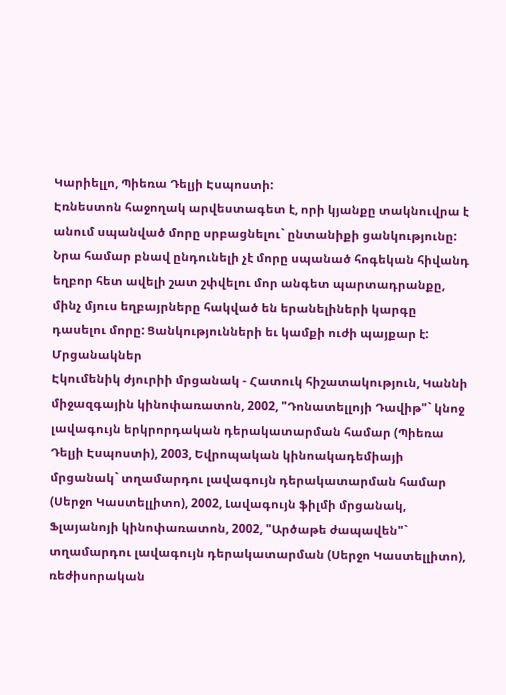Կարիելլո, Պիեռա Դելյի Էսպոստի:
Էռնեստոն հաջողակ արվեստագետ է, որի կյանքը տակնուվրա է անում սպանված մորը սրբացնելու` ընտանիքի ցանկությունը: Նրա համար բնավ ընդունելի չէ մորը սպանած հոգեկան հիվանդ եղբոր հետ ավելի շատ շփվելու մոր անգետ պարտադրանքը, մինչ մյուս եղբայրները հակված են երանելիների կարգը դասելու մորը: Ցանկությունների եւ կամքի ուժի պայքար է:
Մրցանակներ
Էկումենիկ ժյուրիի մրցանակ - Հատուկ հիշատակություն, Կաննի միջազգային կինոփառատոն, 2002, "Դոնատելլոյի Դավիթ"` կնոջ լավագույն երկրորդական դերակատարման համար (Պիեռա Դելյի Էսպոստի), 2003, Եվրոպական կինոակադեմիայի մրցանակ` տղամարդու լավագույն դերակատարման համար (Սերջո Կաստելլիտո), 2002, Լավագույն ֆիլմի մրցանակ, Ֆլայանոյի կինոփառատոն, 2002, "Արծաթե ժապավեն"` տղամարդու լավագույն դերակատարման (Սերջո Կաստելլիտո), ռեժիսորական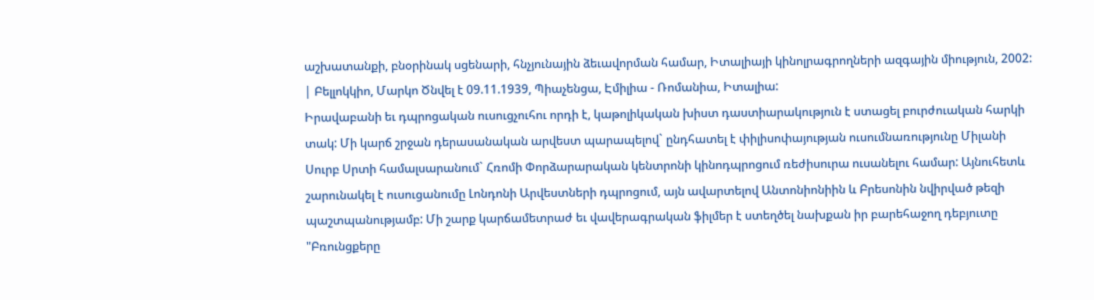աշխատանքի, բնօրինակ սցենարի, հնչյունային ձեւավորման համար, Իտալիայի կինոլրագրողների ազգային միություն, 2002: | Բելլոկկիո, Մարկո Ծնվել է 09.11.1939, Պիաչենցա, Էմիլիա - Ռոմանիա, Իտալիա:
Իրավաբանի եւ դպրոցական ուսուցչուհու որդի է, կաթոլիկական խիստ դաստիարակություն է ստացել բուրժուական հարկի տակ: Մի կարճ շրջան դերասանական արվեստ պարապելով` ընդհատել է փիլիսոփայության ուսումնառությունը Միլանի Սուրբ Սրտի համալսարանում` Հռոմի Փորձարարական կենտրոնի կինոդպրոցում ռեժիսուրա ուսանելու համար: Այնուհետև շարունակել է ուսուցանումը Լոնդոնի Արվեստների դպրոցում, այն ավարտելով Անտոնիոնիին և Բրեսոնին նվիրված թեզի պաշտպանությամբ: Մի շարք կարճամետրաժ եւ վավերագրական ֆիլմեր է ստեղծել նախքան իր բարեհաջող դեբյուտը "Բռունցքերը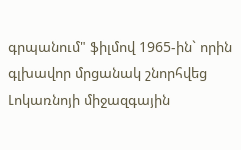գրպանում" ֆիլմով 1965-ին` որին գլխավոր մրցանակ շնորհվեց Լոկառնոյի միջազգային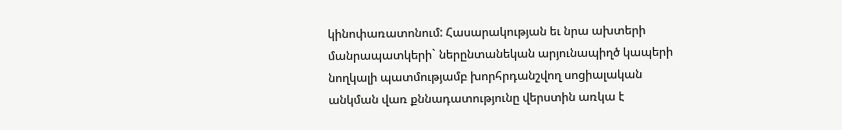կինոփառատոնում: Հասարակության եւ նրա ախտերի մանրապատկերի` ներընտանեկան արյունապիղծ կապերի նողկալի պատմությամբ խորհրդանշվող սոցիալական անկման վառ քննադատությունը վերստին առկա է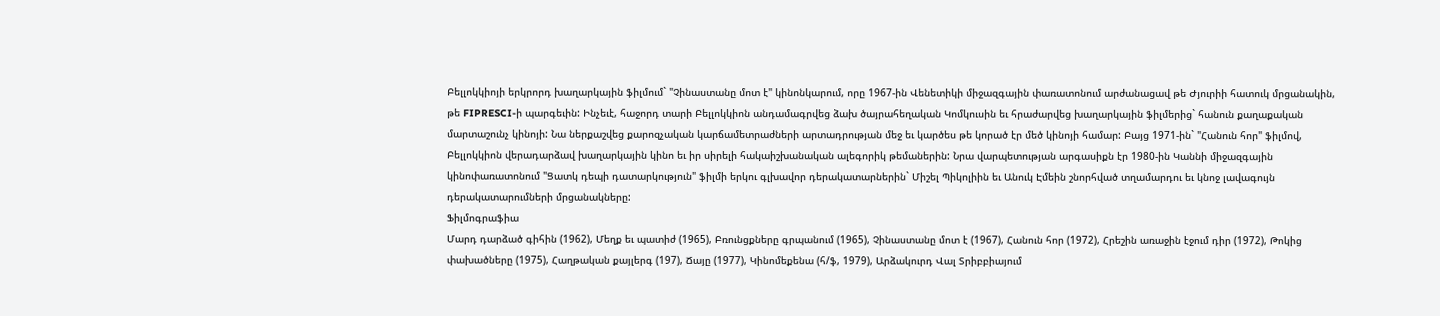Բելլոկկիոյի երկրորդ խաղարկային ֆիլմում` "Չինաստանը մոտ է" կինոնկարում, որը 1967-ին Վենետիկի միջազգային փառատոնում արժանացավ թե Ժյուրիի հատուկ մրցանակին, թե FIPRESCI-ի պարգեւին: Ինչեւէ, հաջորդ տարի Բելլոկկիոն անդամագրվեց ձախ ծայրահեղական Կոմկուսին եւ հրաժարվեց խաղարկային ֆիլմերից` հանուն քաղաքական մարտաշունչ կինոյի: Նա ներքաշվեց քարոզչական կարճամետրաժների արտադրության մեջ եւ կարծես թե կորած էր մեծ կինոյի համար: Բայց 1971-ին` "Հանուն հոր" ֆիլմով, Բելլոկկիոն վերադարձավ խաղարկային կինո եւ իր սիրելի հակաիշխանական ալեգորիկ թեմաներին: Նրա վարպետության արգասիքն էր 1980-ին Կաննի միջազգային կինոփառատոնում "Ցատկ դեպի դատարկություն" ֆիլմի երկու գլխավոր դերակատարներին` Միշել Պիկոլիին եւ Անուկ Էմեին շնորհված տղամարդու եւ կնոջ լավագույն դերակատարումների մրցանակները:
Ֆիլմոգրաֆիա
Մարդ դարձած գիհին (1962), Մեղք եւ պատիժ (1965), Բռունցքները գրպանում (1965), Չինաստանը մոտ է (1967), Հանուն հոր (1972), Հրեշին առաջին էջում դիր (1972), Թոկից փախածները (1975), Հաղթական քայլերգ (197), Ճայը (1977), Կինոմեքենա (հ/ֆ, 1979), Արձակուրդ Վալ Տրիբբիայում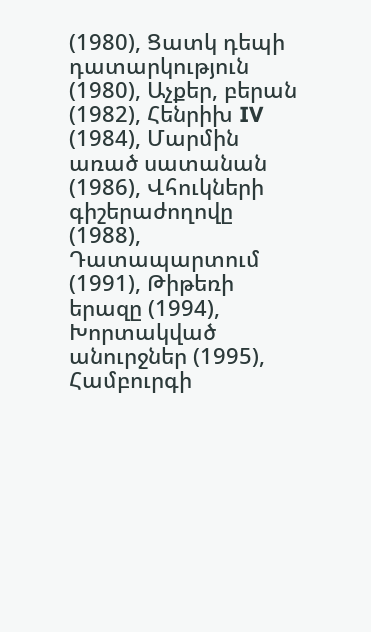(1980), Ցատկ դեպի դատարկություն (1980), Աչքեր, բերան (1982), Հենրիխ IV (1984), Մարմին առած սատանան (1986), Վհուկների գիշերաժողովը (1988), Դատապարտում (1991), Թիթեռի երազը (1994), Խորտակված անուրջներ (1995), Համբուրգի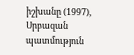իշխանը (1997), Սրբազան պատմություն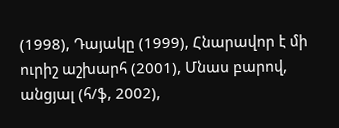(1998), Դայակը (1999), Հնարավոր է մի ուրիշ աշխարհ (2001), Մնաս բարով, անցյալ (հ/ֆ, 2002),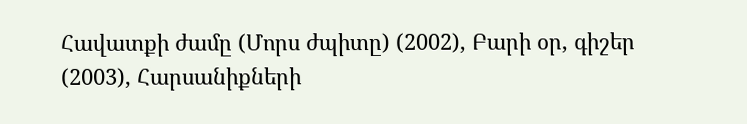Հավատքի ժամը (Մորս ժպիտը) (2002), Բարի օր, գիշեր (2003), Հարսանիքների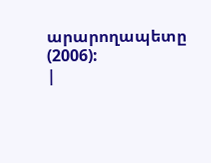արարողապետը (2006):
|